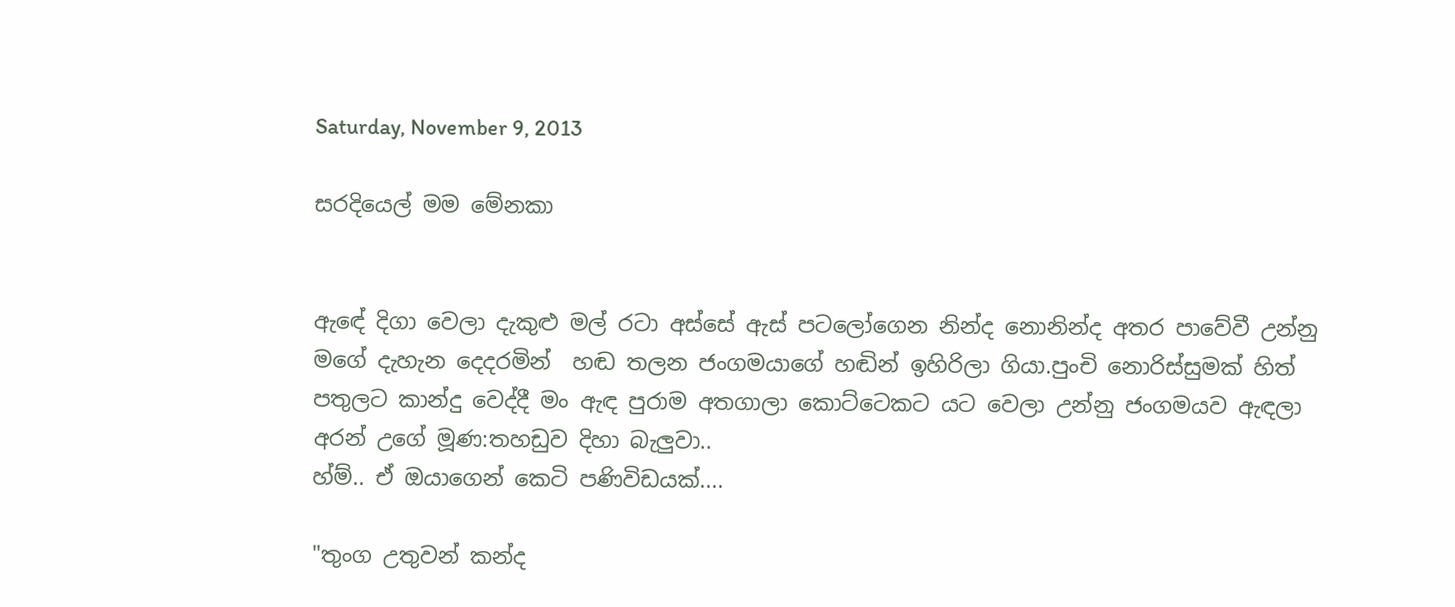Saturday, November 9, 2013

සරදියෙල් මම මේනකා


ඇඳේ දිගා වෙලා දැකුළු මල් රටා අස්සේ ඇස් පටලෝගෙන නින්ද නොනින්ද අතර පාවේවී උන්නු මගේ දැහැන දෙදරමින්  හඬ තලන ජංගමයාගේ හඬින් ඉහිරිලා ගියා.පුංචි නොරිස්සුමක් හිත් පතුලට කාන්දු වෙද්දී මං ඇඳ පුරාම අතගාලා කොට්ටෙකට යට වෙලා උන්නු ජංගමයව ඇඳලා අරන් උගේ මූණ:තහඩුව දිහා බැලුවා..
හ්ම්.. ඒ ඔයාගෙන් කෙටි පණිවිඩයක්....

"තුංග උතුවන් කන්ද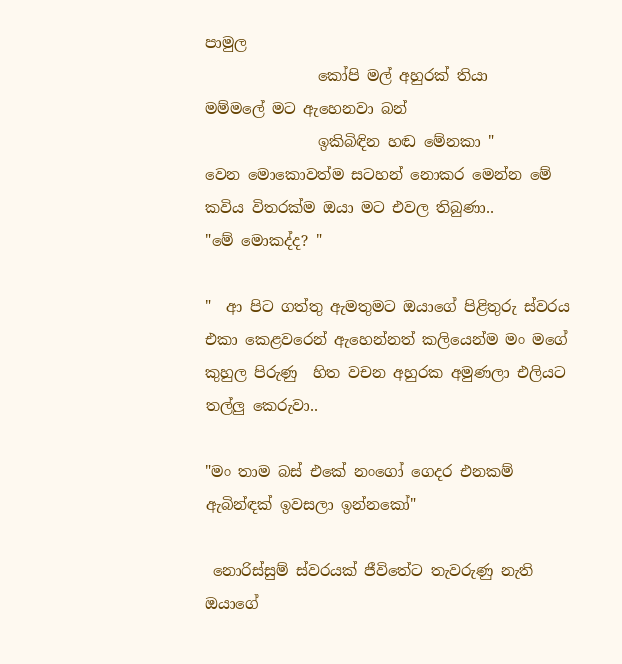පාමුල
               කෝපි මල් අහුරක් තියා
මම්මලේ මට ඇහෙනවා බන්
               ඉකිබිඳින හඬ මේනකා "
වෙන මොකොවත්ම සටහන් නොකර මෙන්න මේ කවිය විතරක්ම ඔයා මට එවල තිබුණා..
"මේ මොකද්ද? "

"  ආ පිට ගත්තු ඇමතුමට ඔයාගේ පිළිතුරු ස්වරය එකා කෙළවරෙන් ඇහෙන්නත් කලියෙන්ම මං මගේ කුහුල පිරුණු  හිත වචන අහුරක අමුණලා එලියට තල්ලු කෙරුවා..

"මං තාම බස් එකේ නංගෝ ගෙදර එනකම් ඇබින්ඳක් ඉවසලා ඉන්නකෝ"

 නොරිස්සුම් ස්වරයක් ජීවිතේට තැවරුණු නැති ඔයාගේ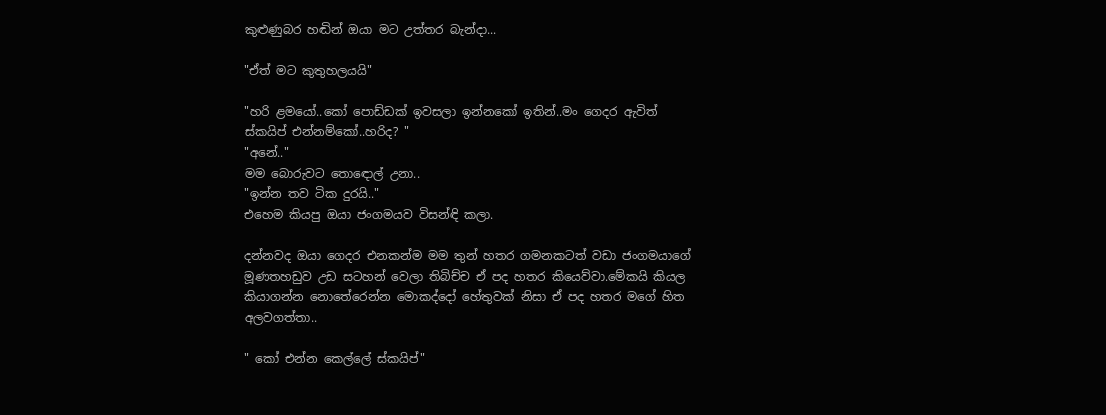කුළුණුබර හඬින් ඔයා මට උත්තර බැන්දා...

"ඒත් මට කුතුහලයයි"

"හරි ළමයෝ..කෝ පොඩ්ඩක් ඉවසලා ඉන්නකෝ ඉතින්..මං ගෙදර ඇවිත් ස්කයිප් එන්නම්කෝ..හරිද? "
"අනේ.."
මම බොරුවට තොඳොල් උනා..
"ඉන්න තව ටික දුරයි.."
එහෙම කියපු ඔයා ජංගමයව විසන්ඳි කලා.

දන්නවද ඔයා ගෙදර එනකන්ම මම තුන් හතර ගමනකටත් වඩා ජංගමයාගේ මූණතහඩුව උඩ සටහන් වෙලා තිබිච්ච ඒ පද හතර කියෙව්වා.මේකයි කියල කියාගන්න නොතේරෙන්න මොකද්දෝ හේතුවක් නිසා ඒ පද හතර මගේ හිත අලවගත්තා..

" කෝ එන්න කෙල්ලේ ස්කයිප්"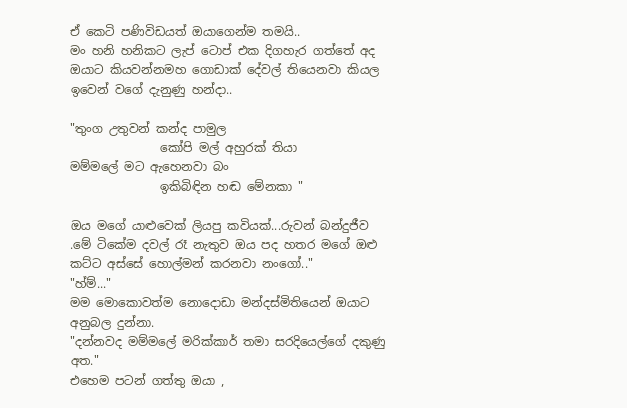ඒ කෙටි පණිවිඩයත් ඔයාගෙන්ම තමයි..
මං හනි හනිකට ලැප් ටොප් එක දිගහැර ගත්තේ අද ඔයාට කියවන්නමහ ගොඩාක් දේවල් තියෙනවා කියල ඉවෙන් වගේ දැනුණු හන්දා..

"තුංග උතුවන් කන්ද පාමුල
               කෝපි මල් අහුරක් තියා
මම්මලේ මට ඇහෙනවා බං
               ඉකිබිඳින හඬ මේනකා "

ඔය මගේ යාළුවෙක් ලියපු කවියක්...රුවන් බන්දුජීව .මේ ටිකේම දවල් රෑ නැතුව ඔය පද හතර මගේ ඔළු කට්ට අස්සේ හොල්මන් කරනවා නංගෝ.."
"හ්ම්..."
මම මොකොවත්ම නොදොඩා මන්දස්මිතියෙන් ඔයාට අනුබල දුන්නා.
"දන්නවද මම්මලේ මරික්කාර් තමා සරදියෙල්ගේ දකුණු අත."
එහෙම පටන් ගත්තු ඔයා ,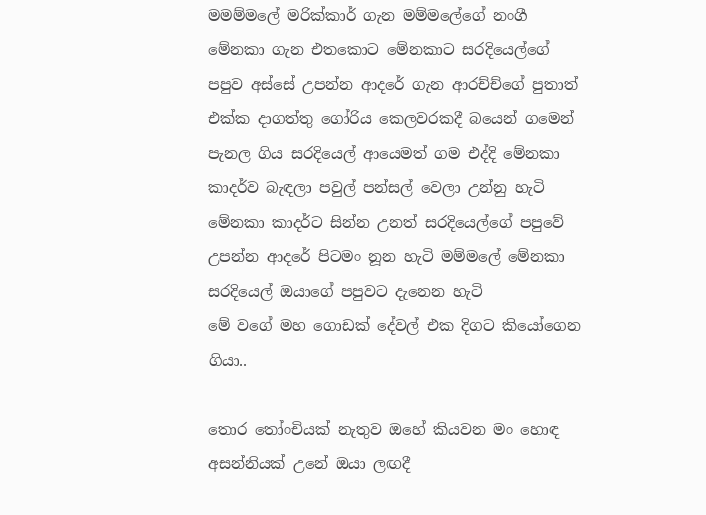මමම්මලේ මරික්කාර් ගැන මම්මලේගේ නංගී මේනකා ගැන එතකොට මේනකාට සරදියෙල්ගේ පපුව අස්සේ උපන්න ආදරේ ගැන ආරච්ච්ගේ පුතාත් එක්ක දාගත්තු ගෝරිය කෙලවරකදී බයෙන් ගමෙන් පැනල ගිය සරදියෙල් ආයෙමත් ගම එද්දි මේනකා කාදර්ව බැඳලා පවුල් පන්සල් වෙලා උන්නු හැටි මේනකා කාදර්ට සින්න උනත් සරදියෙල්ගේ පපුවේ උපන්න ආදරේ පිටමං නූන හැටි මම්මලේ මේනකා සරදියෙල් ඔයාගේ පපුවට දැනෙන හැටි
මේ වගේ මහ ගොඩක් දේවල් එක දිගට කියෝගෙන ගියා..

තොර තෝංචියක් නැතුව ඔහේ කියවන මං හොඳ අසන්නියක් උනේ ඔයා ලඟදී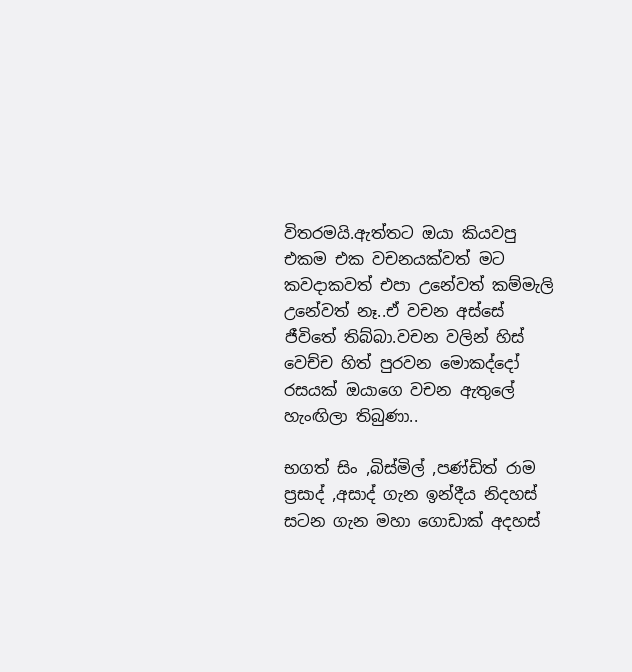විතරමයි.ඇත්තට ඔයා කියවපු එකම එක වචනයක්වත් මට කවදාකවත් එපා උනේවත් කම්මැලි උනේවත් නෑ..ඒ වචන අස්සේ ජීවිතේ තිබ්බා.වචන වලින් හිස් වෙච්ච හිත් පුරවන මොකද්දෝ රසයක් ඔයාගෙ වචන ඇතුලේ හැංඟිලා තිබුණා..

භගත් සිං ,බිස්මිල් ,පණ්ඩිත් රාම ප්‍රසාද් ,අසාද් ගැන ඉන්දීය නිදහස් සටන ගැන මහා ගොඩාක් අදහස්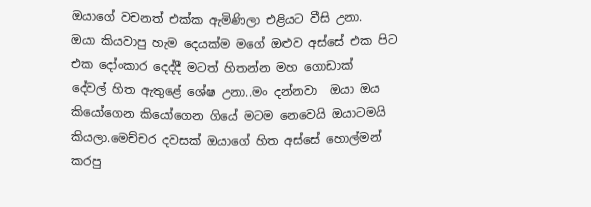ඔයාගේ වචනත් එක්ක ඇමිණිලා එළියට වීසි උනා.
ඔයා කියවාපු හැම දෙයක්ම මගේ ඔළුව අස්සේ එක පිට එක දෝංකාර දෙද්දී මටත් හිතන්න මහ ගොඩාක්
දේවල් හිත ඇතුළේ ශේෂ උනා..මං දන්නවා  ඔයා ඔය කියෝගෙන කියෝගෙන ගියේ මටම නෙවෙයි ඔයාටමයි කියලා.මෙච්චර දවසක් ඔයාගේ හිත අස්සේ හොල්මන් කරපු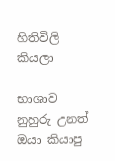හිතිවිලි කියලා

භාශාව නුහුරු උනත් ඔයා කියාපු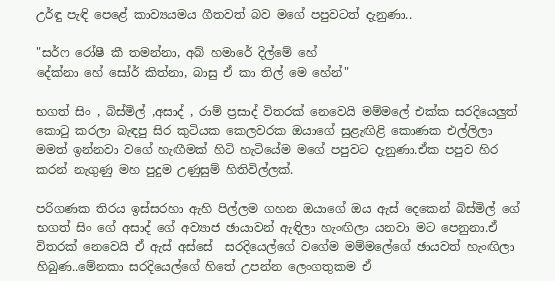උර්ඳු පැඳි පෙළේ කාව්‍යයමය ගීතවත් බව මගේ පපුවටත් දැනුණා..

"සර්ෆ රෝෂී කී තමන්නා, අබ් හමාරේ දිල්මේ හේ
දේක්නා හේ සෝර් කිත්නා, බාසු ඒ කා තිල් මෙ හේන්"

භගත් සිං , බිස්මිල් ,අසාද් , රාම් ප්‍රසාද් විතරක් නෙවෙයි මම්මලේ එක්ක සරදියෙලුත් කොටු කරලා බැඳපු සිර කුටියක කෙලවරක ඔයාගේ සුළැඟිළි කොණක එල්ලිලා මමත් ඉන්නවා වගේ හැඟීමක් හිටි හැටියේම මගේ පපුවට දැනුණා.ඒක පපුව හිර කරන් නැගුණු මහ පුදුම උණුසුම් හිතිවිල්ලක්.

පරිගණක තිරය ඉස්සරහා ඇහි පිල්ලම ගහන ඔයාගේ ඔය ඇස් දෙකෙන් බිස්මිල් ගේ භගත් සිං ගේ අසාද් ගේ අව්‍යාජ ඡායාවන් ඇඳිලා හැංඟිලා යනවා මට පෙනුනා.ඒ විතරක් නෙවෙයි ඒ ඇස් අස්සේ  සරදියෙල්ගේ වගේම මම්මලේගේ ඡායවත් හැංඟිලා හිබුණ..මේනකා සරදියෙල්ගේ හිතේ උපන්න ලෙංගතුකම ඒ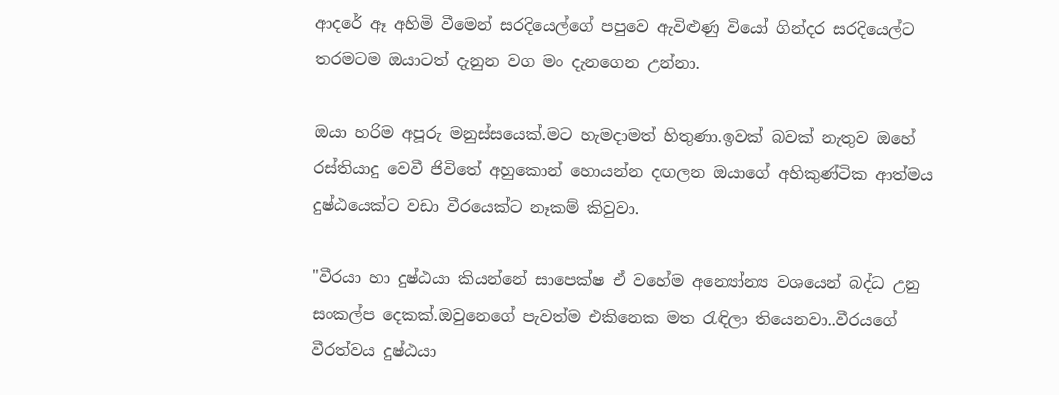ආදරේ ඈ අහිමි වීමෙන් සරදියෙල්ගේ පපුවෙ ඇවිළුණු වියෝ ගින්දර සරදියෙල්ට තරමටම ඔයාටත් දැනුන වග මං දැනගෙන උන්නා.

ඔයා හරිම අපූරු මනුස්සයෙක්.මට හැමදාමත් හිතුණා.ඉවක් බවක් නැතුව ඔහේ රස්තියාදු වෙවී ජිවිතේ අහුකොන් හොයන්න දඟලන ඔයාගේ අහිකුණ්ටික ආත්මය දුෂ්ඨයෙක්ට වඩා වීරයෙක්ට නෑකම් කිවුවා.

"වීරයා හා දුෂ්ඨයා කියන්නේ සාපෙක්ෂ ඒ වහේම අන්‍යෝන්‍ය වශයෙන් බද්ධ උනු සංකල්ප දෙකක්.ඔවුනෙගේ පැවත්ම එකිනෙක මත රැඳිලා තියෙනවා..වීරයගේ වීරත්වය දුෂ්ඨයා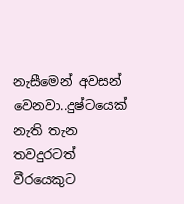නැසීමෙන් අවසන් වෙනවා..දුෂ්ටයෙක් නැති තැන තවදුරටත් වීරයෙකුට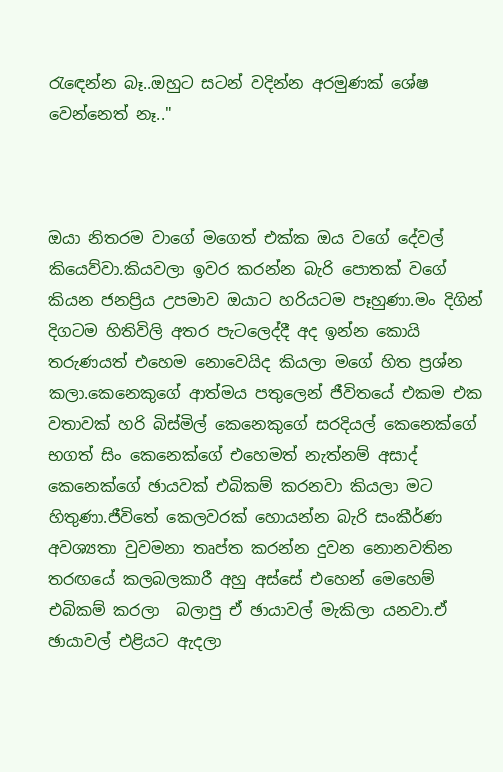රැඳෙන්න බෑ..ඔහුට සටන් වදින්න අරමුණක් ශේෂ වෙන්නෙත් නෑ.."



ඔයා නිතරම වාගේ මගෙත් එක්ක ඔය වගේ දේවල් කියෙව්වා.කියවලා ඉවර කරන්න බැරි පොතක් වගේ කියන ජනප්‍රිය උපමාව ඔයාට හරියටම පෑහුණා.මං දිගින් දිගටම හිතිවිලි අතර පැටලෙද්දී අද ඉන්න කොයි තරුණයත් එහෙම නොවෙයිද කියලා මගේ හිත ප්‍රශ්න කලා.කෙනෙකුගේ ආත්මය පතුලෙන් ජීවිතයේ එකම එක වතාවක් හරි බිස්මිල් කෙනෙකුගේ සරදියල් කෙනෙක්ගේ භගත් සිං කෙනෙක්ගේ එහෙමත් නැත්නම් අසාද් කෙනෙක්ගේ ඡායවක් එබිකම් කරනවා කියලා මට හිතුණා.ජීවිතේ කෙලවරක් හොයන්න බැරි සංකීර්ණ අවශ්‍යතා වුවමනා තෘප්ත කරන්න දුවන නොනවතින තරඟයේ කලබලකාරී අහු අස්සේ එහෙන් මෙහෙම් එබිකම් කරලා  බලාපු ඒ ඡායාවල් මැකිලා යනවා.ඒ ඡායාවල් එළියට ඇදලා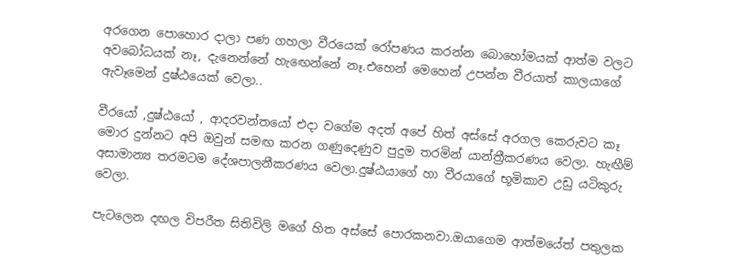අරගෙන පොහොර දාලා පණ ගහලා වීරයෙක් රෝපණය කරන්න බොහෝමයක් ආත්ම වලට අවබෝධයක් නෑ, දැනෙන්නේ හැඟෙන්නේ නෑ.එහෙන් මෙහෙන් උපන්න වීරයාත් කාලයාගේ ඇවෑමෙන් දුෂ්ඨයෙක් වෙලා..

වීරයෝ ,දුෂ්ඨයෝ , ආදරවන්තයෝ එදා වගේම අදත් අපේ හිත් අස්සේ අරගල කෙරුවට කෑ මොර දුන්නට අපි ඔවුන් සමඟ කරන ගණුදෙණුව පුදුම තරමින් යාන්ත්‍රීකරණය වෙලා. හැඟීම් අසාමාන්‍ය තරමටම දේශපාලනීකරණය වෙලා.දුෂ්ඨයාගේ හා වීරයාගේ භූමිකාව උඩු යටිකුරු වෙලා.

පැටලෙන දඟල විපරීත සිතිවිලි මගේ හිත අස්සේ පොරකනවා.ඔයාගෙම ආත්මයේත් පතුලක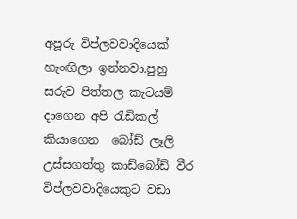අපූරු විප්ලවවාදියෙක් හැංඟිලා ඉන්නවා.පුහු සරුව පිත්තල කැටයම් දාගෙන අපි රැඩිකල් කියාගෙන  බෝඩ් ලෑලි උස්සගත්තු කාඩ්බෝඩ් වීර විප්ලවවාදියෙකුට වඩා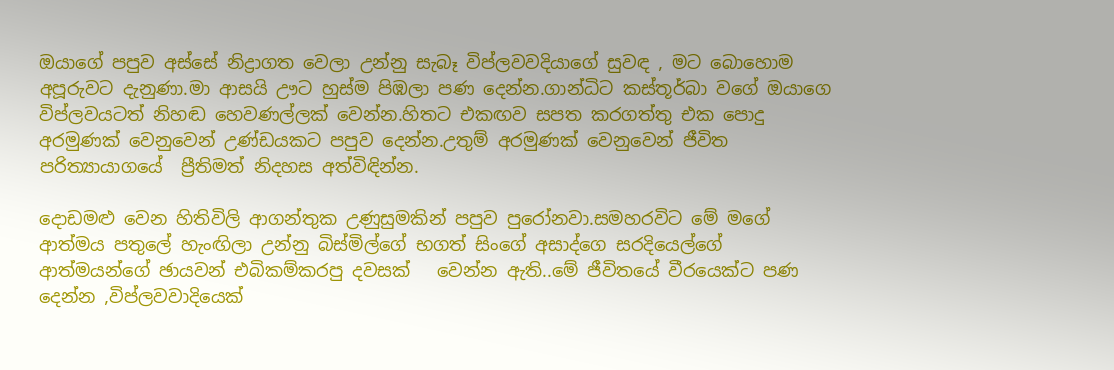ඔයාගේ පපුව අස්සේ නිද්‍රාගත වෙලා උන්නු සැබෑ විප්ලවවදියාගේ සුවඳ , මට බොහොම අපූරුවට දැනුණා.මා ආසයි ඌට හුස්ම පිඹලා පණ දෙන්න.ගාන්ධිට කස්තූර්බා වගේ ඔයාගෙ විප්ලවයටත් නිහඬ හෙවණල්ලක් වෙන්න.හිතට එකඟව සපත කරගත්තු එක පොදු අරමුණක් වෙනුවෙන් උණ්ඩයකට පපුව දෙන්න.උතුම් අරමුණක් වෙනුවෙන් ජීවිත පරිත්‍යායාගයේ  ප්‍රීතිමත් නිදහස අත්විඳින්න.

දොඩමළු වෙන හිතිවිලි ආගන්තුක උණුසුමකින් පපුව පුරෝනවා.සමහරවිට මේ මගේ ආත්මය පතුලේ හැංඟිලා උන්නු බිස්මිල්ගේ භගත් සිංගේ අසාද්ගෙ සරදියෙල්ගේ ආත්මයන්ගේ ඡායවන් එබිකම්කරපු දවසක්   වෙන්න ඇති..මේ ජීවිතයේ වීරයෙක්ට පණ දෙන්න ,විප්ලවවාදියෙක්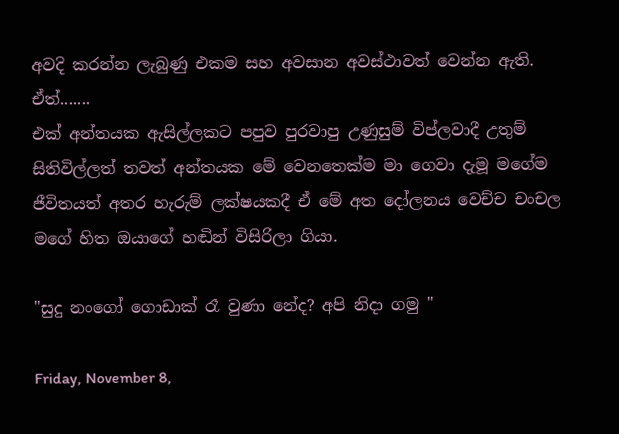අවදි කරන්න ලැබුණු එකම සහ අවසාන අවස්ථාවත් වෙන්න ඇති.
ඒත්.......
එක් අන්තයක ඇසිල්ලකට පපුව පුරවාපු උණුසුම් විප්ලවාදී උතුම් සිතිවිල්ලත් තවත් අන්තයක මේ වෙනතෙක්ම මා ගෙවා දැමූ මගේම ජීවිතයත් අතර හැරුම් ලක්ෂයකදී ඒ මේ අත දෝලනය වෙච්ච චංචල මගේ හිත ඔයාගේ හඬින් විසිරිලා ගියා.

"සුදු නංගෝ ගොඩාක් රෑ වුණා නේද? අපි නිදා ගමු "

Friday, November 8,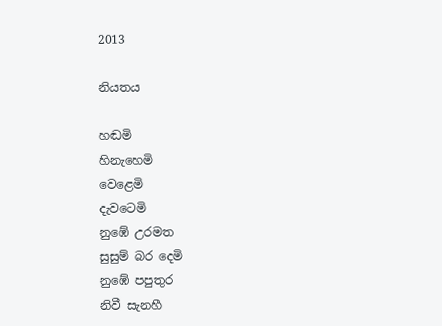2013

නියතය

හඬමි
හිනැහෙමි
වෙළෙමි
දැවටෙමි
නුඹේ උරමත
සුසුම් බර දෙමි
නුඹේ පපුතුර
නිවී සැනහී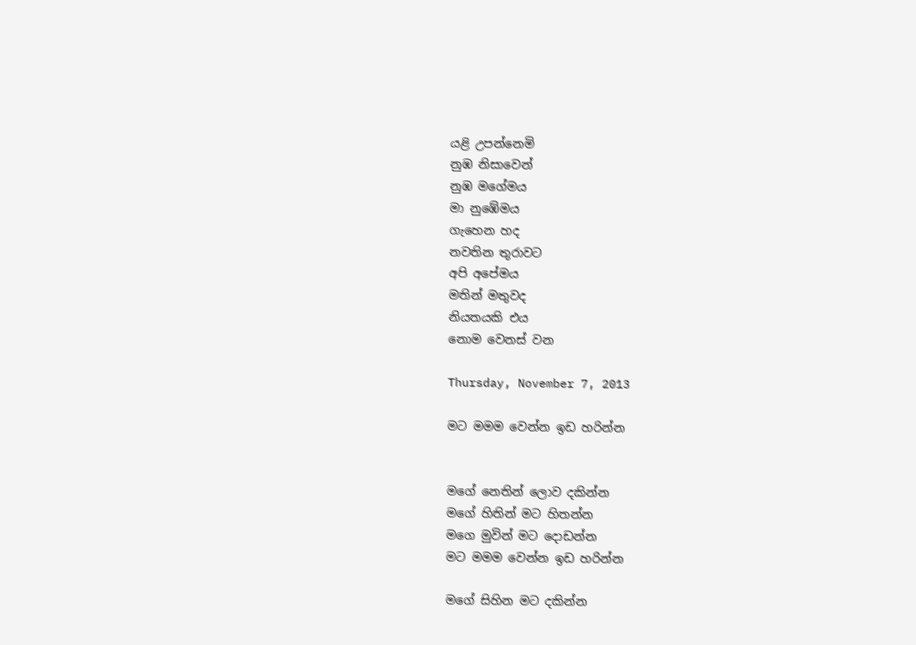යළි උපන්නෙමි
නුඹ නිසාවෙන්
නුඹ මගේමය
මා නුඹේමය
ගැහෙන හද
නවතින තුරාවට
අපි අපේමය
මතින් මතුවද
නියතයකි එය
නොම වෙනස් වන

Thursday, November 7, 2013

මට මමම වෙන්න ඉඩ හරින්න


මගේ නෙතින් ලොව දකින්න
මගේ හිතින් මට හිතන්න
මගෙ මුවින් මට දොඩන්න
මට මමම වෙන්න ඉඩ හරින්න

මගේ සිහින මට දකින්න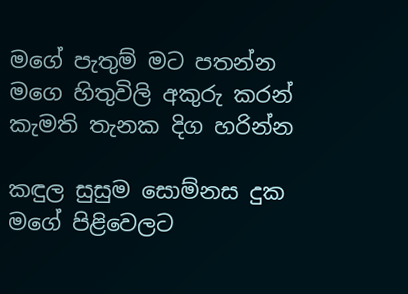මගේ පැතුම් මට පතන්න
මගෙ හිතුවිලි අකුරු කරන්
කැමති තැනක දිග හරින්න

කඳුල සුසුම සොම්නස දුක
මගේ පිළිවෙලට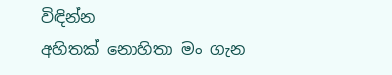විඳින්න
අහිතක් නොහිතා මං ගැන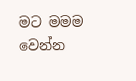මට මමම වෙන්න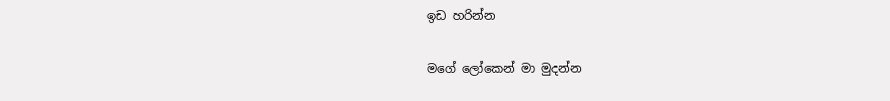ඉඩ හරින්න

මගේ ලෝකෙන් මා මුදන්න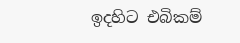ඉදහිට එබිකම්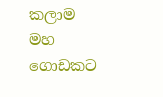කලාම
මහ ගොඩකට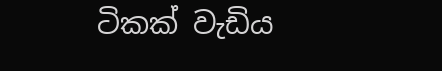ටිකක් වැඩිය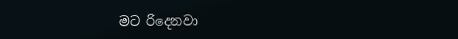මට රිදෙනවා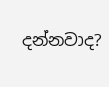දන්නවාද?